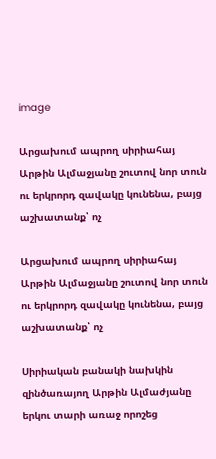image

Արցախում ապրող սիրիահայ Արթին Ալմաջյանը շուտով նոր տուն ու երկրորդ զավակը կունենա, բայց աշխատանք՝ ոչ

Արցախում ապրող սիրիահայ Արթին Ալմաջյանը շուտով նոր տուն ու երկրորդ զավակը կունենա, բայց աշխատանք՝ ոչ

Սիրիական բանակի նախկին զինծառայող Արթին Ալմաժյանը երկու տարի առաջ որոշեց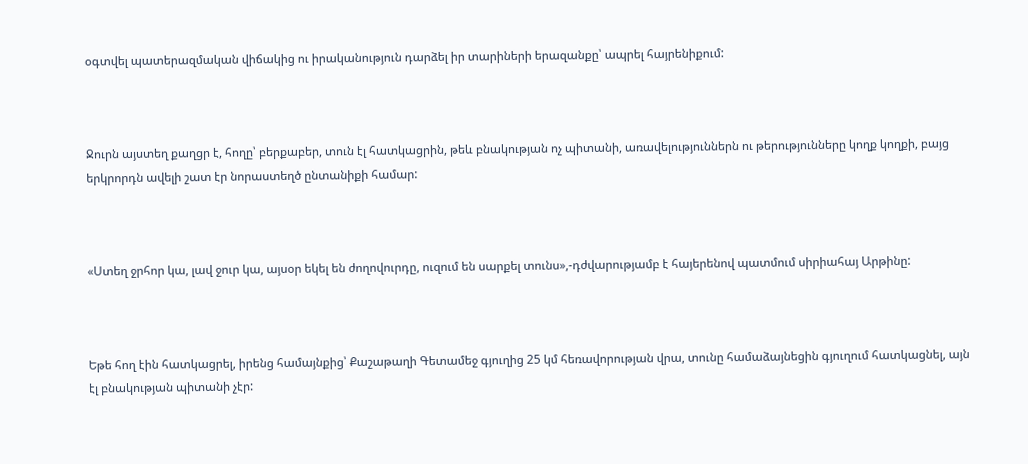օգտվել պատերազմական վիճակից ու իրականություն դարձել իր տարիների երազանքը՝ ապրել հայրենիքում:



Ջուրն այստեղ քաղցր է, հողը՝ բերքաբեր, տուն էլ հատկացրին, թեև բնակության ոչ պիտանի, առավելություններն ու թերությունները կողք կողքի, բայց երկրորդն ավելի շատ էր նորաստեղծ ընտանիքի համար:



«Ստեղ ջրհոր կա, լավ ջուր կա, այսօր եկել են ժողովուրդը, ուզում են սարքել տունս»,-դժվարությամբ է հայերենով պատմում սիրիահայ Արթինը:



Եթե հող էին հատկացրել, իրենց համայնքից՝ Քաշաթաղի Գետամեջ գյուղից 25 կմ հեռավորության վրա, տունը համաձայնեցին գյուղում հատկացնել, այն էլ բնակության պիտանի չէր: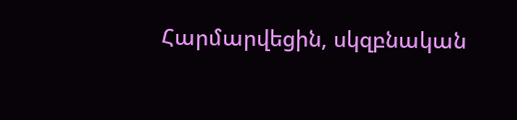Հարմարվեցին, սկզբնական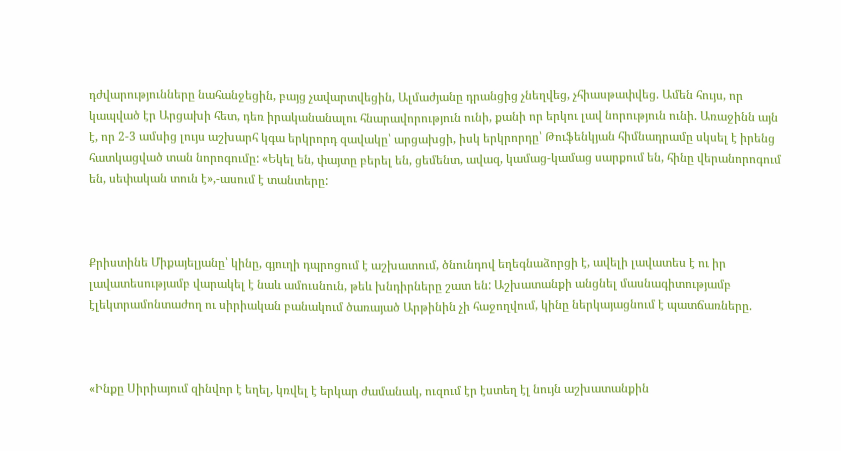դժվարությունները նահանջեցին, բայց չավարտվեցին, Ալմաժյանը դրանցից չնեղվեց, չհիասթափվեց. Ամեն հույս, որ կապված էր Արցախի հետ, դեռ իրականանալու հնարավորություն ունի, քանի որ երկու լավ նորություն ունի. Առաջինն այն է, որ 2-3 ամսից լույս աշխարհ կգա երկրորդ զավակը՝ արցախցի, իսկ երկրորդը՝ Թուֆենկյան հիմնադրամը սկսել է իրենց հատկացված տան նորոգումը: «Եկել են, փայտը բերել են, ցեմենտ, ավազ, կամաց-կամաց սարքում են, հինը վերանորոգում են, սեփական տուն է»,-ասում է տանտերը:



Քրիստինե Միքայելյանը՝ կինը, գյուղի դպրոցում է աշխատում, ծնունդով եղեգնաձորցի է, ավելի լավատես է ու իր լավատեսությամբ վարակել է նաև ամուսնուն, թեև խնդիրները շատ են: Աշխատանքի անցնել մասնագիտությամբ էլեկտրամոնտաժող ու սիրիական բանակում ծառայած Արթինին չի հաջողվում, կինը ներկայացնում է պատճառները.



«Ինքը Սիրիայում զինվոր է եղել, կռվել է երկար ժամանակ, ուզում էր էստեղ էլ նույն աշխատանքին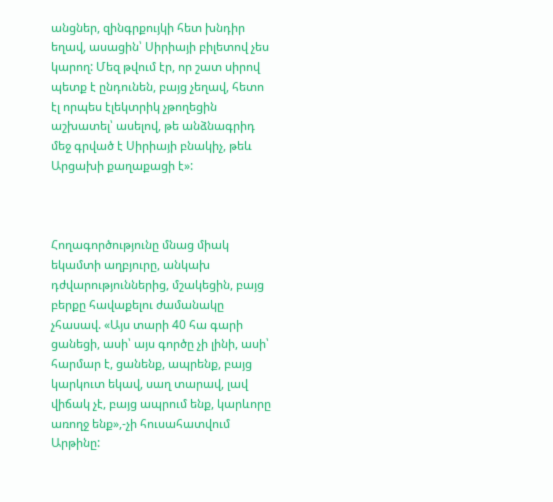անցներ, զինգրքույկի հետ խնդիր եղավ, ասացին՝ Սիրիայի բիլետով չես կարող: Մեզ թվում էր, որ շատ սիրով պետք է ընդունեն, բայց չեղավ, հետո էլ որպես էլեկտրիկ չթողեցին աշխատել՝ ասելով, թե անձնագրիդ մեջ գրված է Սիրիայի բնակիչ, թեև Արցախի քաղաքացի է»:



Հողագործությունը մնաց միակ եկամտի աղբյուրը, անկախ դժվարություններից, մշակեցին, բայց բերքը հավաքելու ժամանակը չհասավ. «Այս տարի 40 հա գարի ցանեցի, ասի՝ այս գործը չի լինի, ասի՝ հարմար է, ցանենք, ապրենք, բայց կարկուտ եկավ, սաղ տարավ, լավ վիճակ չէ, բայց ապրում ենք, կարևորը առողջ ենք»,-չի հուսահատվում Արթինը: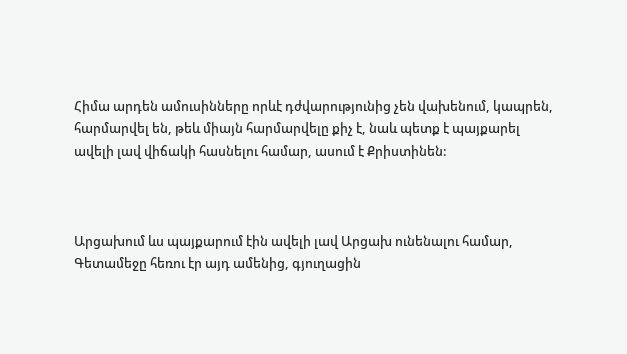Հիմա արդեն ամուսինները որևէ դժվարությունից չեն վախենում, կապրեն, հարմարվել են, թեև միայն հարմարվելը քիչ է, նաև պետք է պայքարել ավելի լավ վիճակի հասնելու համար, ասում է Քրիստինեն:



Արցախում ևս պայքարում էին ավելի լավ Արցախ ունենալու համար, Գետամեջը հեռու էր այդ ամենից, գյուղացին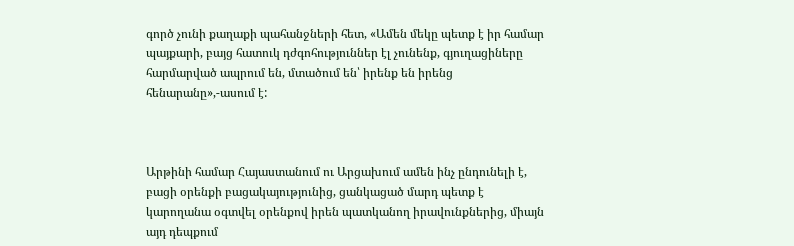գործ չունի քաղաքի պահանջների հետ, «Ամեն մեկը պետք է իր համար պայքարի, բայց հատուկ դժգոհություններ էլ չունենք, գյուղացիները հարմարված ապրում են, մտածում են՝ իրենք են իրենց հենարանը»,-ասում է:



Արթինի համար Հայաստանում ու Արցախում ամեն ինչ ընդունելի է, բացի օրենքի բացակայությունից, ցանկացած մարդ պետք է կարողանա օգտվել օրենքով իրեն պատկանող իրավունքներից, միայն այդ դեպքում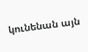կունենան այն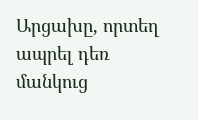Արցախը, որտեղ ապրել դեռ մանկուց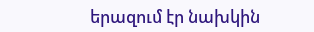երազում էր նախկին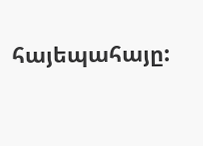հայեպահայը: